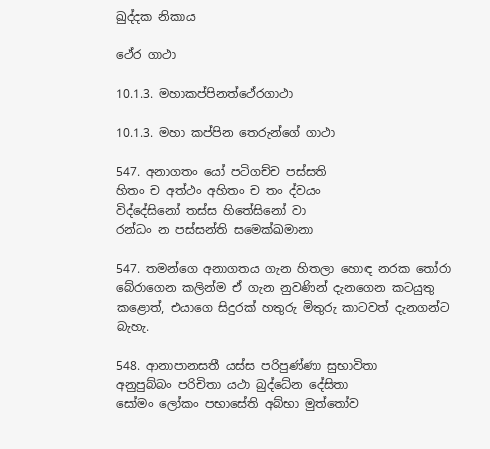ඛුද්දක නිකාය

ථේර ගාථා

10.1.3. මහාකප්පිනත්ථේරගාථා

10.1.3. මහා කප්පින තෙරුන්ගේ ගාථා

547. අනාගතං යෝ පටිගච්ච පස්සති
හිතං ච අත්ථං අහිතං ච තං ද්වයං
විද්දේසිනෝ තස්ස හිතේසිනෝ වා
රන්ධං න පස්සන්ති සමෙක්ඛමානා

547. තමන්ගෙ අනාගතය ගැන හිතලා හොඳ නරක තෝරා බේරාගෙන කලින්ම ඒ ගැන නුවණින් දැනගෙන කටයුතු කළොත්, එයාගෙ සිදුරක් හතුරු මිතුරු කාටවත් දැනගන්ට බැහැ.

548. ආනාපානසතී යස්ස පරිපුණ්ණා සුභාවිතා
අනුපුබ්බං පරිචිතා යථා බුද්ධේන දේසිතා
සෝමං ලෝකං පභාසේති අබ්භා මුත්තෝව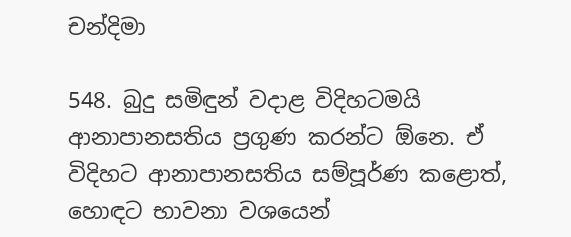චන්දිමා

548. බුදු සමිඳුන් වදාළ විදිහටමයි ආනාපානසතිය ප්‍රගුණ කරන්ට ඕනෙ. ඒ විදිහට ආනාපානසතිය සම්පූර්ණ කළොත්, හොඳට භාවනා වශයෙන්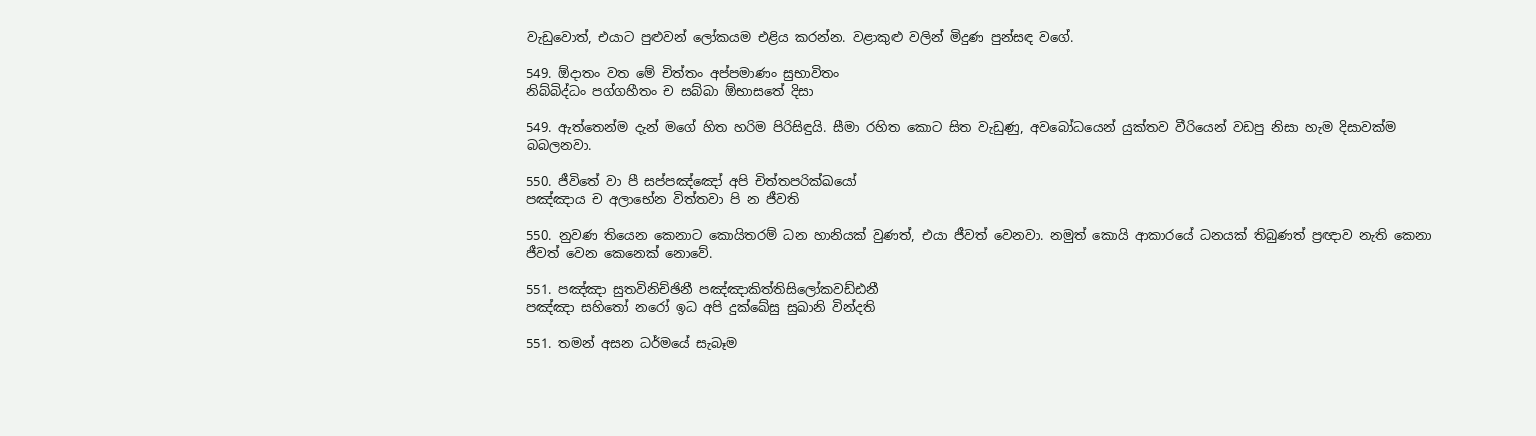වැඩුවොත්, එයාට පුළුවන් ලෝකයම එළිය කරන්න. වළාකුළු වලින් මිදුණ පුන්සඳ වගේ.

549. ඕදාතං වත මේ චිත්තං අප්පමාණං සුභාවිතං
නිබ්බිද්ධං පග්ගහීතං ච සබ්බා ඕභාසතේ දිසා

549. ඇත්තෙන්ම දැන් මගේ හිත හරිම පිරිසිඳුයි. සීමා රහිත කොට සිත වැඩුණු, අවබෝධයෙන් යුක්තව වීරියෙන් වඩපු නිසා හැම දිසාවක්ම බබලනවා.

550. ජීවිතේ වා පී සප්පඤ්ඤෝ අපි චිත්තපරික්ඛයෝ
පඤ්ඤාය ච අලාභේන විත්තවා පි න ජීවති

550. නුවණ තියෙන කෙනාට කොයිතරම් ධන හානියක් වුණත්, එයා ජීවත් වෙනවා. නමුත් කොයි ආකාරයේ ධනයක් තිබුණත් ප්‍රඥාව නැති කෙනා ජීවත් වෙන කෙනෙක් නොවේ.

551. පඤ්ඤා සුතවිනිච්ඡිනී පඤ්ඤාකිත්තිසිලෝකවඩ්ඪනී
පඤ්ඤා සහිතෝ නරෝ ඉධ අපි දුක්ඛේසු සුඛානි වින්දති

551. තමන් අසන ධර්මයේ සැබෑම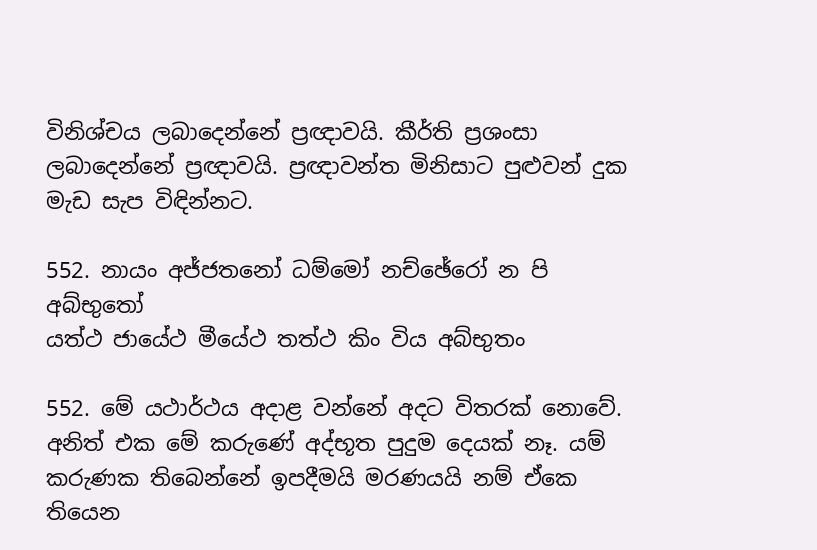විනිශ්චය ලබාදෙන්නේ ප්‍රඥාවයි. කීර්ති ප්‍රශංසා ලබාදෙන්නේ ප්‍රඥාවයි. ප්‍රඥාවන්ත මිනිසාට පුළුවන් දුක මැඩ සැප විඳින්නට.

552. නායං අජ්ජතනෝ ධම්මෝ නච්ඡේරෝ න පි අබ්භුතෝ
යත්ථ ජායේථ මීයේථ තත්ථ කිං විය අබ්භුතං

552. මේ යථාර්ථය අදාළ වන්නේ අදට විතරක් නොවේ. අනිත් එක මේ කරුණේ අද්භූත පුදුම දෙයක් නෑ. යම් කරුණක තිබෙන්නේ ඉපදීමයි මරණයයි නම් ඒකෙ තියෙන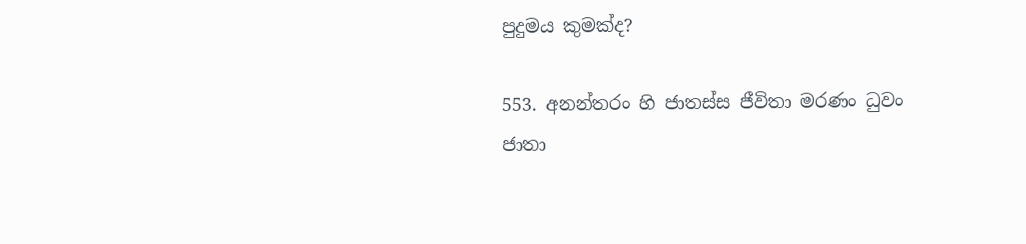පුදුමය කුමක්ද?

553. අනන්තරං හි ජාතස්ස ජීවිතා මරණං ධුවං
ජාතා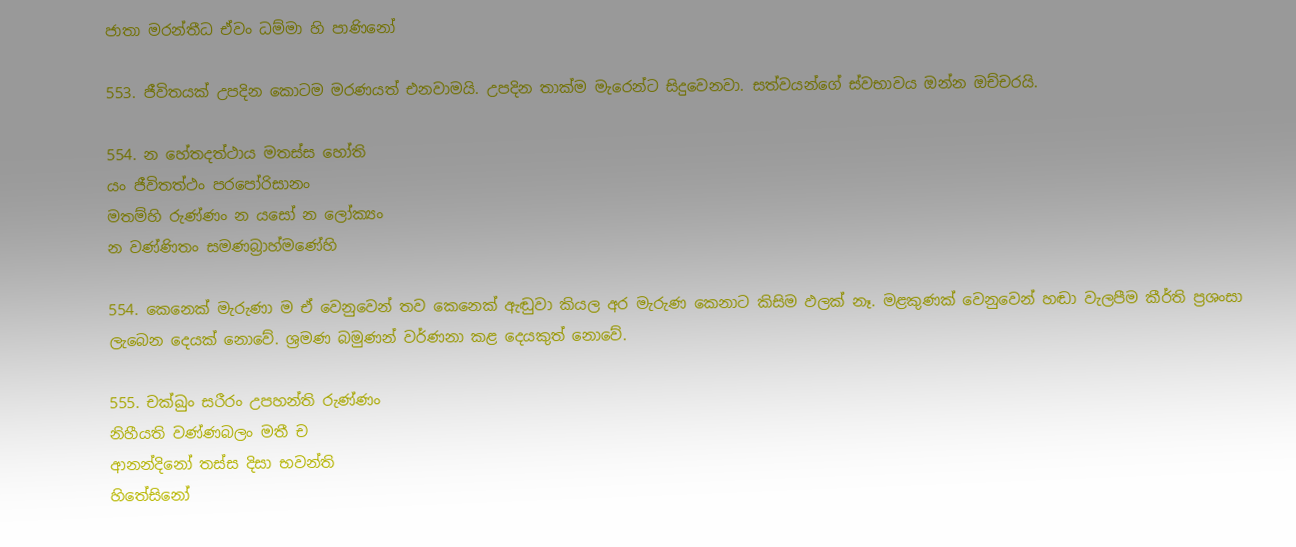ජාතා මරන්තීධ ඒවං ධම්මා හි පාණිනෝ

553. ජීවිතයක් උපදින කොටම මරණයත් එනවාමයි. උපදින තාක්ම මැරෙන්ට සිදුවෙනවා. සත්වයන්ගේ ස්වභාවය ඔන්න ඔච්චරයි.

554. න හේතදත්ථාය මතස්ස හෝති
යං ජීවිතත්ථං පරපෝරිසානං
මතම්හි රුණ්ණං න යසෝ න ලෝක්‍යං
න වණ්ණිතං සමණබ්‍රාහ්මණේහි

554. කෙනෙක් මැරුණා ම ඒ වෙනුවෙන් තව කෙනෙක් ඇඬුවා කියල අර මැරුණ කෙනාට කිසිම ඵලක් නෑ. මළකුණක් වෙනුවෙන් හඬා වැලපීම කීර්ති ප්‍රශංසා ලැබෙන දෙයක් නොවේ. ශ්‍රමණ බමුණන් වර්ණනා කළ දෙයකුත් නොවේ.

555. චක්ඛුං සරීරං උපහන්ති රුණ්ණං
නිහීයති වණ්ණබලං මතී ච
ආනන්දිනෝ තස්ස දිසා භවන්ති
හිතේසිනෝ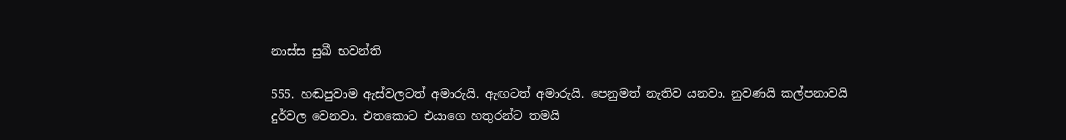නාස්ස සුඛී භවන්ති

555. හඬපුවාම ඇස්වලටත් අමාරුයි. ඇඟටත් අමාරුයි. පෙනුමත් නැතිව යනවා. නුවණයි කල්පනාවයි දුර්වල වෙනවා. එතකොට එයාගෙ හතුරන්ට තමයි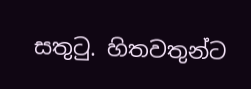සතුටු. හිතවතුන්ට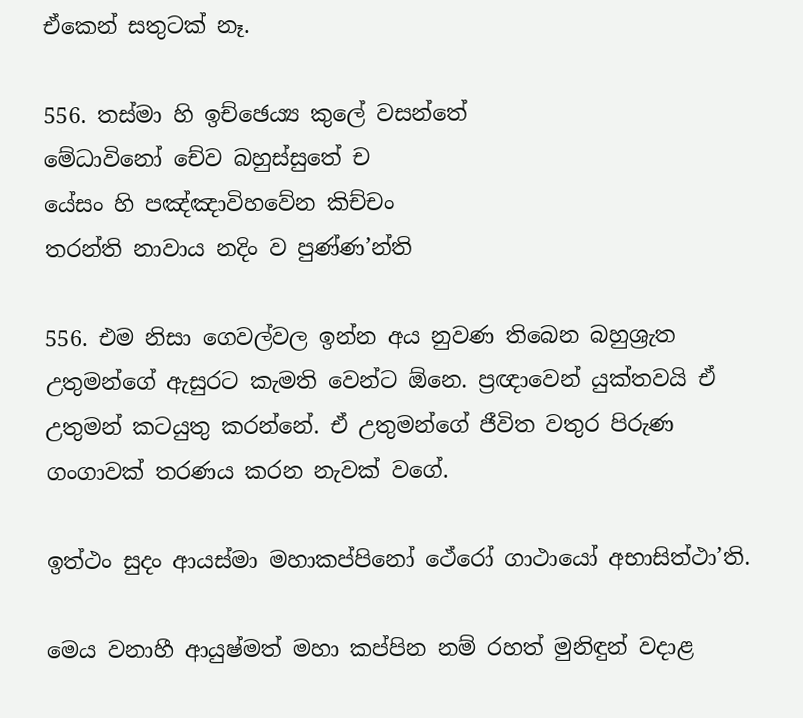ඒකෙන් සතුටක් නෑ.

556. තස්මා හි ඉච්ඡෙය්‍ය කුලේ වසන්තේ
මේධාවිනෝ චේව බහුස්සුතේ ච
යේසං හි පඤ්ඤාවිහවේන කිච්චං
තරන්ති නාවාය නදිං ව පුණ්ණ’න්ති

556. එම නිසා ගෙවල්වල ඉන්න අය නුවණ තිබෙන බහුශ්‍රැත උතුමන්ගේ ඇසුරට කැමති වෙන්ට ඕනෙ. ප්‍රඥාවෙන් යුක්තවයි ඒ උතුමන් කටයුතු කරන්නේ. ඒ උතුමන්ගේ ජීවිත වතුර පිරුණ ගංගාවක් තරණය කරන නැවක් වගේ.

ඉත්ථං සුදං ආයස්මා මහාකප්පිනෝ ථේරෝ ගාථායෝ අභාසිත්ථා’ති.

මෙය වනාහී ආයුෂ්මත් මහා කප්පින නම් රහත් මුනිඳුන් වදාළ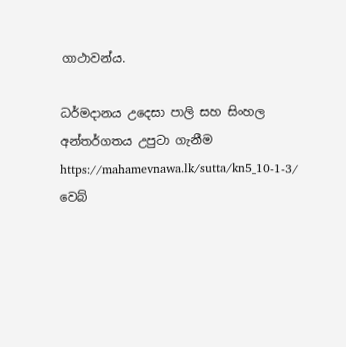ගාථාවන්ය.

ධර්මදානය උදෙසා පාලි සහ සිංහල අන්තර්ගතය උපුටා ගැනීම https://mahamevnawa.lk/sutta/kn5_10-1-3/ වෙබ්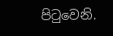පිටුවෙනි.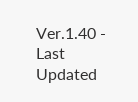Ver.1.40 - Last Updated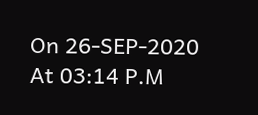On 26-SEP-2020 At 03:14 P.M